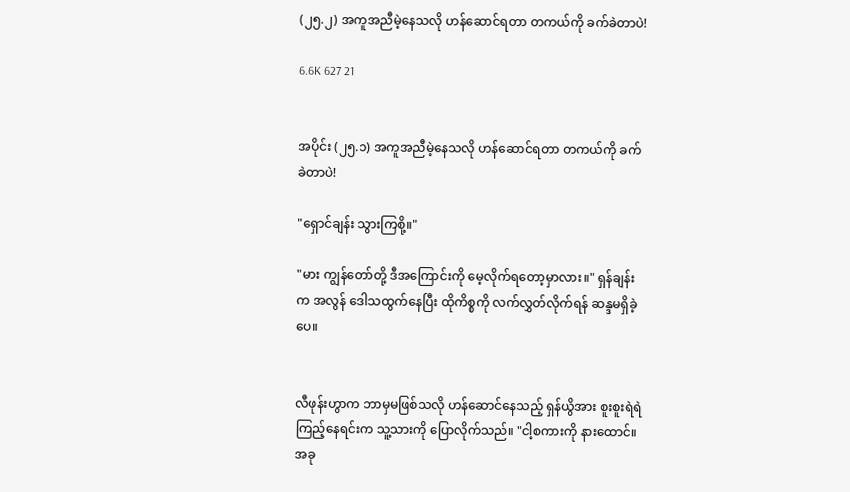(၂၅.၂) အကူအညီမဲ့နေသလို ဟန်ဆောင်ရတာ တကယ်ကို ခက်ခဲတာပဲ!

6.6K 627 21


အပိုင်း (၂၅.၁) အကူအညီမဲ့နေသလို ဟန်ဆောင်ရတာ တကယ်ကို ခက်ခဲတာပဲ!

"ရှောင်ချန်း သွားကြစို့။"

"မား ကျွန်တော်တို့ ဒီအကြောင်းကို မေ့လိုက်ရတော့မှာလား။" ရှန်ချန်းက အလွန် ဒေါသထွက်နေပြီး ထိုကိစ္စကို လက်လွှတ်လိုက်ရန် ဆန္ဒမရှိခဲ့ပေ။


လီဖုန်းဟွာက ဘာမှမဖြစ်သလို ဟန်ဆောင်နေသည့် ရှန်ယွိအား စူးစူးရဲရဲ ကြည့်နေရင်းက သူ့သားကို ပြောလိုက်သည်။ "ငါ့စကားကို နားထောင်။ အခု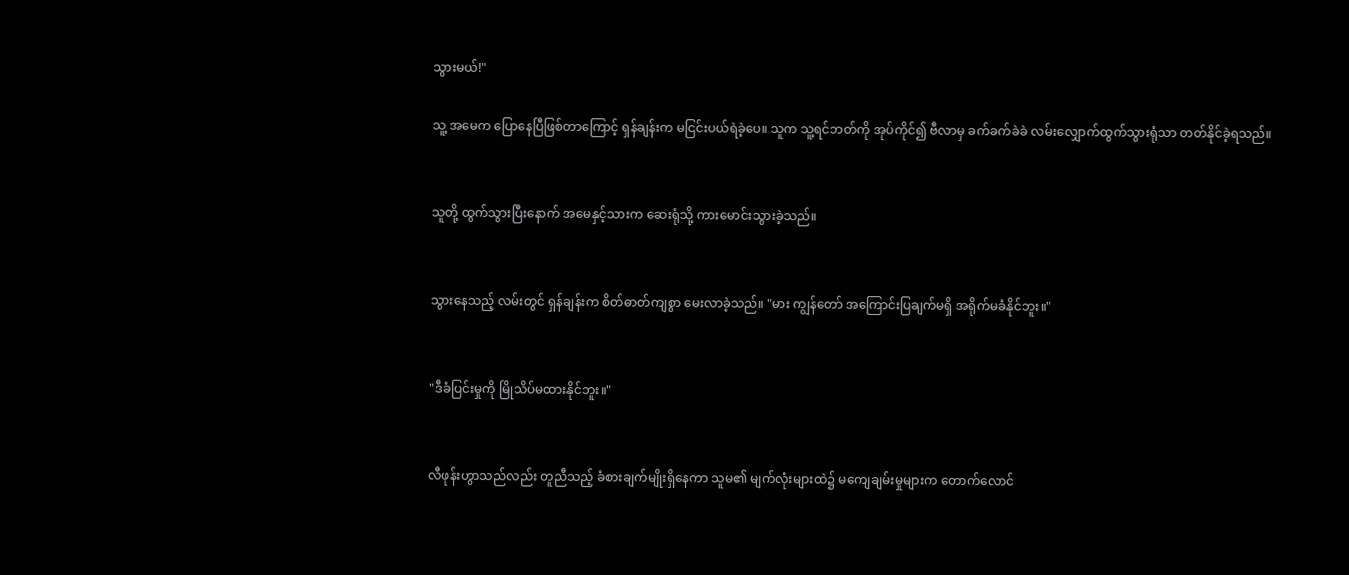သွားမယ်!"

သူ့ အမေက ပြောနေပြီဖြစ်တာကြောင့် ရှန်ချန်းက မငြင်းပယ်ရဲခဲ့ပေ။ သူက သူ့ရင်ဘတ်ကို အုပ်ကိုင်၍ ဗီလာမှ ခက်ခက်ခဲခဲ လမ်းလျှောက်ထွက်သွားရုံသာ တတ်နိုင်ခဲ့ရသည်။


သူတို့ ထွက်သွားပြီးနောက် အမေနှင့်သားက ဆေးရုံသို့ ကားမောင်းသွားခဲ့သည်။


သွားနေသည့် လမ်းတွင် ရှန်ချန်းက စိတ်ဓာတ်ကျစွာ မေးလာခဲ့သည်။ "မား ကျွန်တော် အကြောင်းပြချက်မရှိ အရိုက်မခံနိုင်ဘူး။"


"ဒီခံပြင်းမှုကို မြိုသိပ်မထားနိုင်ဘူး။"


လီဖုန်းဟွာသည်လည်း တူညီသည့် ခံစားချက်မျိုးရှိနေကာ သူမ၏ မျက်လုံးများထဲ၌ မကျေချမ်းမှုများက တောက်လောင်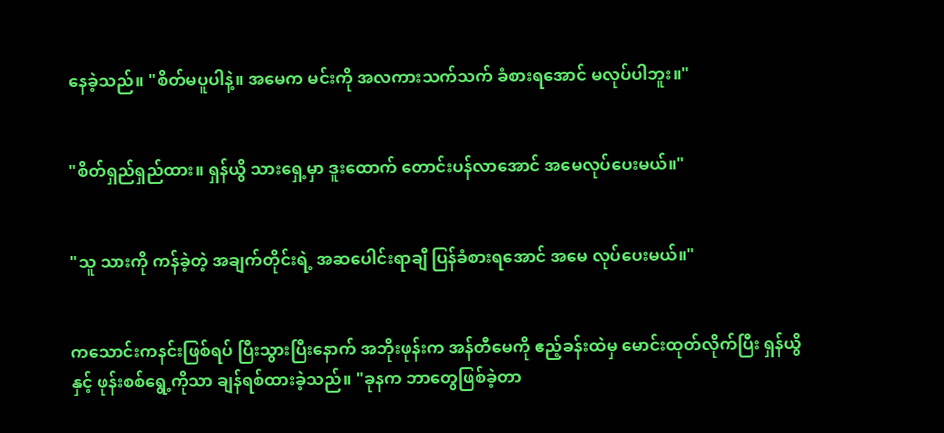နေခဲ့သည်။ "စိတ်မပူပါနဲ့။ အမေက မင်းကို အလကားသက်သက် ခံစားရအောင် မလုပ်ပါဘူး။"


"စိတ်ရှည်ရှည်ထား။ ရှန်ယွိ သားရှေ့မှာ ဒူးထောက် တောင်းပန်လာအောင် အမေလုပ်ပေးမယ်။"


"သူ သားကို ကန်ခဲ့တဲ့ အချက်တိုင်းရဲ့ အဆပေါင်းရာချီ ပြန်ခံစားရအောင် အမေ လုပ်ပေးမယ်။"


ကသောင်းကနင်းဖြစ်ရပ် ပြီးသွားပြီးနောက် အဘိုးဖုန်းက အန်တီမေကို ဧည့်ခန်းထဲမှ မောင်းထုတ်လိုက်ပြီး ရှန်ယွိနှင့် ဖုန်းစစ်ရွေ့ကိုသာ ချန်ရစ်ထားခဲ့သည်။ "ခုနက ဘာတွေဖြစ်ခဲ့တာ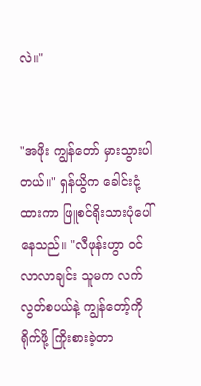လဲ။"


"အဖိုး ကျွန်တော် မှားသွားပါတယ်။" ရှန်ယွိက ခေါင်းငုံ့ထားကာ ဖြူစင်ရိုးသားပုံပေါ်နေသည်။ "လီဖုန်းဟွာ ဝင်လာလာချင်း သူမက လက်လွတ်စပယ်နဲ့ ကျွန်တော့်ကို ရိုက်ဖို့ ကြိုးစားခဲ့တာ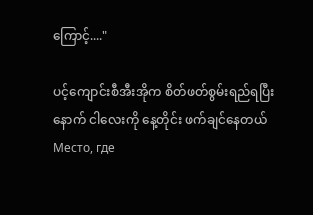ကြောင့်...."

ပင့်ကျောင်းစီအီးအိုက စိတ်ဖတ်စွမ်းရည်ရပြီးနောက် ငါလေးကို နေ့တိုင်း ဖက်ချင်နေတယ်Место, где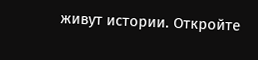живут истории. Откройте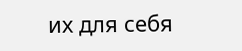их для себя